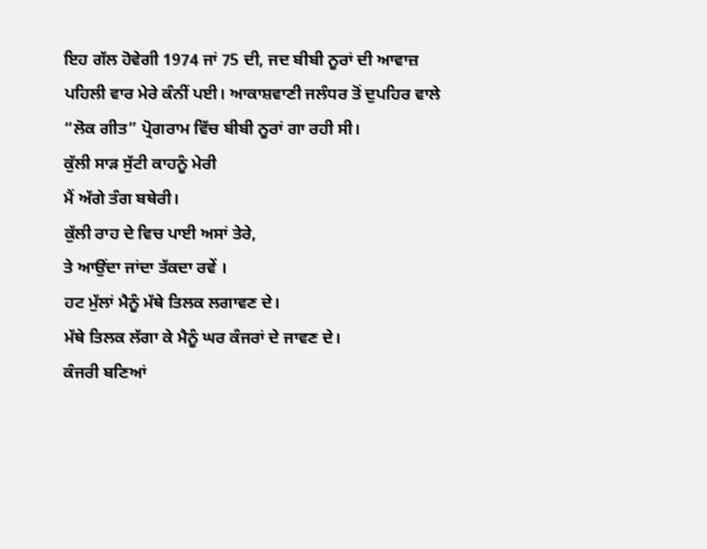ਇਹ ਗੱਲ ਹੋਵੇਗੀ 1974 ਜਾਂ 75 ਦੀ, ਜਦ ਬੀਬੀ ਨੂਰਾਂ ਦੀ ਆਵਾਜ਼ ਪਹਿਲੀ ਵਾਰ ਮੇਰੇ ਕੰਨੀਂ ਪਈ। ਆਕਾਸ਼ਵਾਣੀ ਜਲੰਧਰ ਤੋਂ ਦੁਪਹਿਰ ਵਾਲੇ “ਲੋਕ ਗੀਤ” ਪ੍ਰੋਗਰਾਮ ਵਿੱਚ ਬੀਬੀ ਨੂਰਾਂ ਗਾ ਰਹੀ ਸੀ।
ਕੁੱਲੀ ਸਾੜ ਸੁੱਟੀ ਕਾਹਨੂੰ ਮੇਰੀ
ਮੈਂ ਅੱਗੇ ਤੰਗ ਬਥੇਰੀ।
ਕੁੱਲੀ ਰਾਹ ਦੇ ਵਿਚ ਪਾਈ ਅਸਾਂ ਤੇਰੇ,
ਤੇ ਆਉਂਦਾ ਜਾਂਦਾ ਤੱਕਦਾ ਰਵੇਂ ।
ਹਟ ਮੁੱਲਾਂ ਮੈਨੂੰ ਮੱਥੇ ਤਿਲਕ ਲਗਾਵਣ ਦੇ।
ਮੱਥੇ ਤਿਲਕ ਲੱਗਾ ਕੇ ਮੈਨੂੰ ਘਰ ਕੰਜਰਾਂ ਦੇ ਜਾਵਣ ਦੇ।
ਕੰਜਰੀ ਬਣਿਆਂ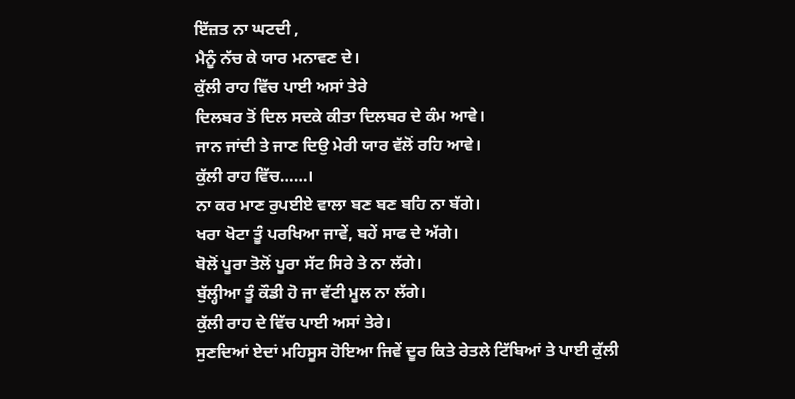ਇੱਜ਼ਤ ਨਾ ਘਟਦੀ ,
ਮੈਨੂੰ ਨੱਚ ਕੇ ਯਾਰ ਮਨਾਵਣ ਦੇ।
ਕੁੱਲੀ ਰਾਹ ਵਿੱਚ ਪਾਈ ਅਸਾਂ ਤੇਰੇ
ਦਿਲਬਰ ਤੋਂ ਦਿਲ ਸਦਕੇ ਕੀਤਾ ਦਿਲਬਰ ਦੇ ਕੰਮ ਆਵੇ।
ਜਾਨ ਜਾਂਦੀ ਤੇ ਜਾਣ ਦਿਉ ਮੇਰੀ ਯਾਰ ਵੱਲੋਂ ਰਹਿ ਆਵੇ।
ਕੁੱਲੀ ਰਾਹ ਵਿੱਚ……।
ਨਾ ਕਰ ਮਾਣ ਰੁਪਈਏ ਵਾਲਾ ਬਣ ਬਣ ਬਹਿ ਨਾ ਬੱਗੇ।
ਖਰਾ ਖੋਟਾ ਤੂੰ ਪਰਖਿਆ ਜਾਵੇਂ, ਬਹੇਂ ਸਾਫ ਦੇ ਅੱਗੇ।
ਬੋਲੋਂ ਪੂਰਾ ਤੋਲੋਂ ਪੂਰਾ ਸੱਟ ਸਿਰੇ ਤੇ ਨਾ ਲੱਗੇ।
ਬੁੱਲ੍ਹੀਆ ਤੂੰ ਕੌਡੀ ਹੋ ਜਾ ਵੱਟੀ ਮੂਲ ਨਾ ਲੱਗੇ।
ਕੁੱਲੀ ਰਾਹ ਦੇ ਵਿੱਚ ਪਾਈ ਅਸਾਂ ਤੇਰੇ।
ਸੁਣਦਿਆਂ ਏਦਾਂ ਮਹਿਸੂਸ ਹੋਇਆ ਜਿਵੇਂ ਦੂਰ ਕਿਤੇ ਰੇਤਲੇ ਟਿੱਬਿਆਂ ਤੇ ਪਾਈ ਕੁੱਲੀ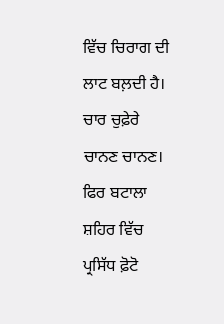ਵਿੱਚ ਚਿਰਾਗ ਦੀ ਲਾਟ ਬਲ਼ਦੀ ਹੈ। ਚਾਰ ਚੁਫ਼ੇਰੇ ਚਾਨਣ ਚਾਨਣ। ਫਿਰ ਬਟਾਲਾ ਸ਼ਹਿਰ ਵਿੱਚ ਪ੍ਰਸਿੱਧ ਫ਼ੋਟੋ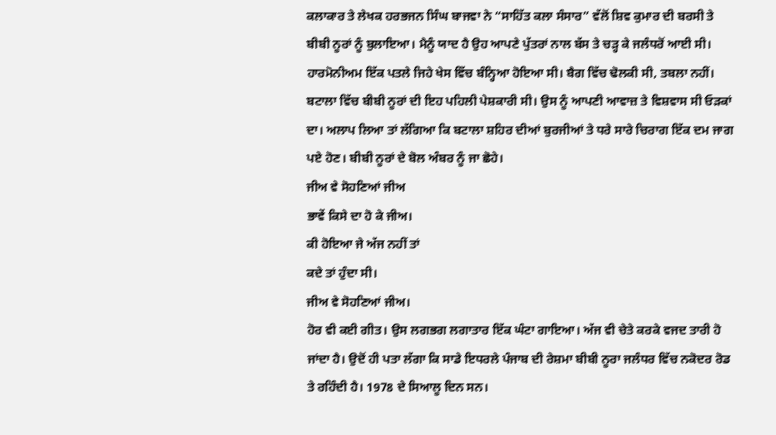ਕਲਾਕਾਰ ਤੇ ਲੇਖਕ ਹਰਭਜਨ ਸਿੰਘ ਬਾਜਵਾ ਨੇ “ਸਾਹਿੱਤ ਕਲਾ ਸੰਸਾਰ” ਵੱਲੋਂ ਸ਼ਿਵ ਕੁਮਾਰ ਦੀ ਬਰਸੀ ਤੇ ਬੀਬੀ ਨੂਰਾਂ ਨੂੰ ਬੁਲਾਇਆ। ਮੈਨੂੰ ਯਾਦ ਹੈ ਉਹ ਆਪਣੇ ਪੁੱਤਰਾਂ ਨਾਲ ਬੱਸ ਤੇ ਚੜ੍ਹ ਕੇ ਜਲੰਧਰੋਂ ਆਈ ਸੀ। ਹਾਰਮੋਨੀਅਮ ਇੱਕ ਪਤਲੇ ਜਿਹੇ ਖੇਸ ਵਿੱਚ ਬੰਨ੍ਹਿਆ ਹੋਇਆ ਸੀ। ਬੈਗ ਵਿੱਚ ਢੋਲਕੀ ਸੀ, ਤਬਲਾ ਨਹੀਂ।
ਬਟਾਲਾ ਵਿੱਚ ਬੀਬੀ ਨੂਰਾਂ ਦੀ ਇਹ ਪਹਿਲੀ ਪੇਸ਼ਕਾਰੀ ਸੀ। ਉਸ ਨੂੰ ਆਪਣੀ ਆਵਾਜ਼ ਤੇ ਵਿਸ਼ਵਾਸ ਸੀ ਓੜਕਾਂ ਦਾ। ਅਲਾਪ ਲਿਆ ਤਾਂ ਲੱਗਿਆ ਕਿ ਬਟਾਲਾ ਸ਼ਹਿਰ ਦੀਆਂ ਬੁਰਜੀਆਂ ਤੇ ਧਰੇ ਸਾਰੇ ਚਿਰਾਗ ਇੱਕ ਦਮ ਜਾਗ ਪਏ ਹੋਣ। ਬੀਬੀ ਨੂਰਾਂ ਦੇ ਬੋਲ ਅੰਬਰ ਨੂੰ ਜਾ ਛੋਹੇ।
ਜੀਅ ਵੇ ਸੋਹਣਿਆਂ ਜੀਅ
ਭਾਵੇਂ ਕਿਸੇ ਦਾ ਹੋ ਕੇ ਜੀਅ।
ਕੀ ਹੋਇਆ ਜੇ ਅੱਜ ਨਹੀਂ ਤਾਂ
ਕਦੇ ਤਾਂ ਹੁੰਦਾ ਸੀ।
ਜੀਅ ਵੇ ਸੋਹਣਿਆਂ ਜੀਅ।
ਹੋਰ ਵੀ ਕਈ ਗੀਤ। ਉਸ ਲਗਭਗ ਲਗਾਤਾਰ ਇੱਕ ਘੰਟਾ ਗਾਇਆ। ਅੱਜ ਵੀ ਚੇਤੇ ਕਰਕੇ ਵਜਦ ਤਾਰੀ ਹੋ ਜਾਂਦਾ ਹੈ। ਉਦੋਂ ਹੀ ਪਤਾ ਲੱਗਾ ਕਿ ਸਾਡੇ ਇਧਰਲੇ ਪੰਜਾਬ ਦੀ ਰੇਸ਼ਮਾ ਬੀਬੀ ਨੂਰਾ ਜਲੰਧਰ ਵਿੱਚ ਨਕੋਦਰ ਰੋਡ ਤੇ ਰਹਿੰਦੀ ਹੈ। 1978 ਦੇ ਸਿਆਲੂ ਦਿਨ ਸਨ।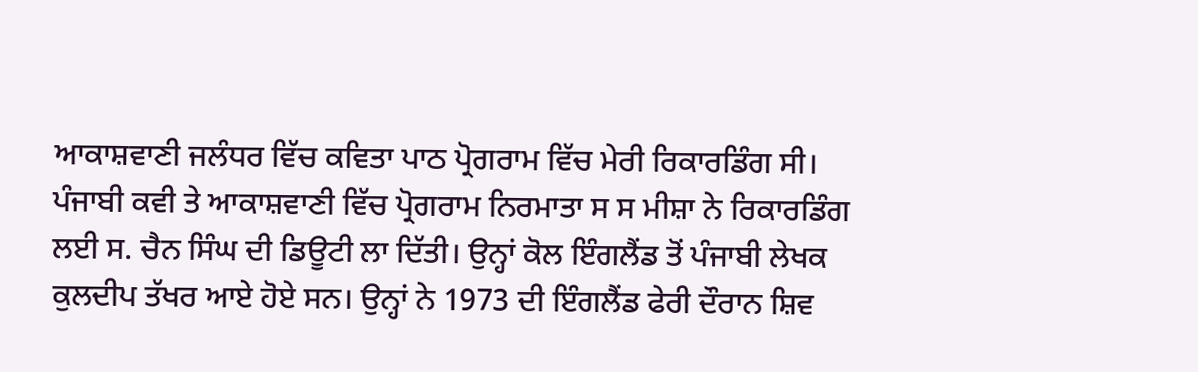ਆਕਾਸ਼ਵਾਣੀ ਜਲੰਧਰ ਵਿੱਚ ਕਵਿਤਾ ਪਾਠ ਪ੍ਰੋਗਰਾਮ ਵਿੱਚ ਮੇਰੀ ਰਿਕਾਰਡਿੰਗ ਸੀ। ਪੰਜਾਬੀ ਕਵੀ ਤੇ ਆਕਾਸ਼ਵਾਣੀ ਵਿੱਚ ਪ੍ਰੋਗਰਾਮ ਨਿਰਮਾਤਾ ਸ ਸ ਮੀਸ਼ਾ ਨੇ ਰਿਕਾਰਡਿੰਗ ਲਈ ਸ. ਚੈਨ ਸਿੰਘ ਦੀ ਡਿਊਟੀ ਲਾ ਦਿੱਤੀ। ਉਨ੍ਹਾਂ ਕੋਲ ਇੰਗਲੈਂਡ ਤੋਂ ਪੰਜਾਬੀ ਲੇਖਕ ਕੁਲਦੀਪ ਤੱਖਰ ਆਏ ਹੋਏ ਸਨ। ਉਨ੍ਹਾਂ ਨੇ 1973 ਦੀ ਇੰਗਲੈਂਡ ਫੇਰੀ ਦੌਰਾਨ ਸ਼ਿਵ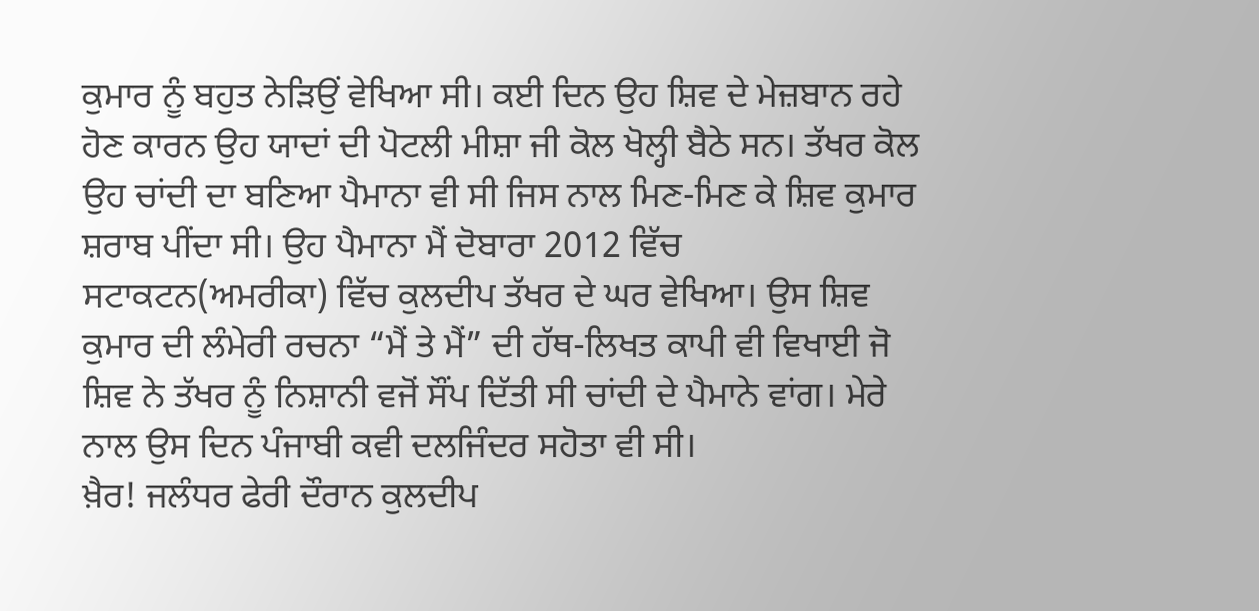ਕੁਮਾਰ ਨੂੰ ਬਹੁਤ ਨੇੜਿਉਂ ਵੇਖਿਆ ਸੀ। ਕਈ ਦਿਨ ਉਹ ਸ਼ਿਵ ਦੇ ਮੇਜ਼ਬਾਨ ਰਹੇ ਹੋਣ ਕਾਰਨ ਉਹ ਯਾਦਾਂ ਦੀ ਪੋਟਲੀ ਮੀਸ਼ਾ ਜੀ ਕੋਲ ਖੋਲ੍ਹੀ ਬੈਠੇ ਸਨ। ਤੱਖਰ ਕੋਲ ਉਹ ਚਾਂਦੀ ਦਾ ਬਣਿਆ ਪੈਮਾਨਾ ਵੀ ਸੀ ਜਿਸ ਨਾਲ ਮਿਣ-ਮਿਣ ਕੇ ਸ਼ਿਵ ਕੁਮਾਰ ਸ਼ਰਾਬ ਪੀਂਦਾ ਸੀ। ਉਹ ਪੈਮਾਨਾ ਮੈਂ ਦੋਬਾਰਾ 2012 ਵਿੱਚ ਸਟਾਕਟਨ(ਅਮਰੀਕਾ) ਵਿੱਚ ਕੁਲਦੀਪ ਤੱਖਰ ਦੇ ਘਰ ਵੇਖਿਆ। ਉਸ ਸ਼ਿਵ ਕੁਮਾਰ ਦੀ ਲੰਮੇਰੀ ਰਚਨਾ “ਮੈਂ ਤੇ ਮੈਂ” ਦੀ ਹੱਥ-ਲਿਖਤ ਕਾਪੀ ਵੀ ਵਿਖਾਈ ਜੋ ਸ਼ਿਵ ਨੇ ਤੱਖਰ ਨੂੰ ਨਿਸ਼ਾਨੀ ਵਜੋਂ ਸੌਂਪ ਦਿੱਤੀ ਸੀ ਚਾਂਦੀ ਦੇ ਪੈਮਾਨੇ ਵਾਂਗ। ਮੇਰੇ ਨਾਲ ਉਸ ਦਿਨ ਪੰਜਾਬੀ ਕਵੀ ਦਲਜਿੰਦਰ ਸਹੋਤਾ ਵੀ ਸੀ।
ਖ਼ੈਰ! ਜਲੰਧਰ ਫੇਰੀ ਦੌਰਾਨ ਕੁਲਦੀਪ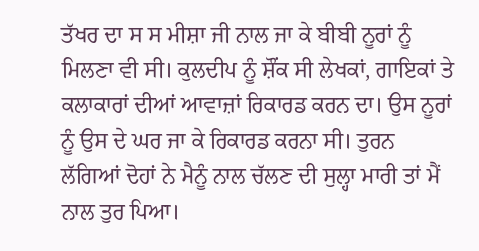ਤੱਖਰ ਦਾ ਸ ਸ ਮੀਸ਼ਾ ਜੀ ਨਾਲ ਜਾ ਕੇ ਬੀਬੀ ਨੂਰਾਂ ਨੂੰ ਮਿਲਣਾ ਵੀ ਸੀ। ਕੁਲਦੀਪ ਨੂੰ ਸ਼ੌਂਕ ਸੀ ਲੇਖਕਾਂ, ਗਾਇਕਾਂ ਤੇ ਕਲਾਕਾਰਾਂ ਦੀਆਂ ਆਵਾਜ਼ਾਂ ਰਿਕਾਰਡ ਕਰਨ ਦਾ। ਉਸ ਨੂਰਾਂ ਨੂੰ ਉਸ ਦੇ ਘਰ ਜਾ ਕੇ ਰਿਕਾਰਡ ਕਰਨਾ ਸੀ। ਤੁਰਨ ਲੱਗਿਆਂ ਦੋਹਾਂ ਨੇ ਮੈਨੂੰ ਨਾਲ ਚੱਲਣ ਦੀ ਸੁਲ੍ਹਾ ਮਾਰੀ ਤਾਂ ਮੈਂ ਨਾਲ ਤੁਰ ਪਿਆ।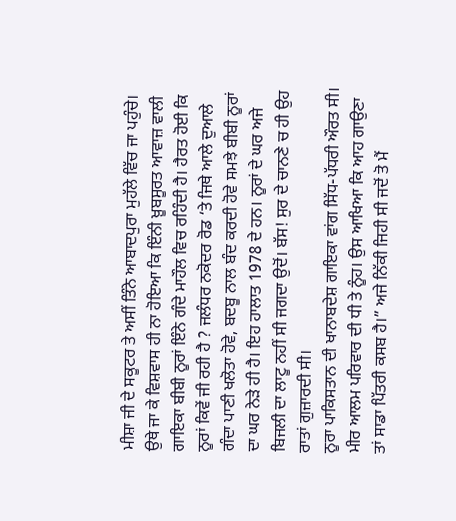ਮੀਸ਼ਾ ਜੀ ਦੇ ਸਕੂਟਰ ਤੇ ਅਸੀਂ ਤਿੰਨੇ ਆਬਾਦਪੁਰਾ ਮੁਹੱਲੇ ਵਿੱਚ ਜਾ ਪਹੁੰਚੇ।
ਉਥੇ ਜਾ ਕੇ ਵਿਸ਼ਵਾਸ ਹੀ ਨਾ ਹੋਇਆ ਕਿ ਇੰਨੀ ਖ਼ੂਬਸੂਰਤ ਆਵਾਜ਼ ਵਾਲੀ ਗਾਇਕਾ ਬੀਬੀ ਨੂਰਾਂ ਇੰਨੇ ਗੰਦੇ ਮਾਹੌਲ ਵਿਚ ਰਹਿੰਦੀ ਹੈ। ਹੈਰਤ ਹੋਈ ਕਿ ਨੂਰਾਂ ਕਿਵੇਂ ਜੀ ਰਹੀ ਹੈ ? ਜਲੰਧਰ ਨਕੋਦਰ ਰੋਡ ‘ਤੇ ਜਿਥੇ ਆਲੇ ਦੁਆਲੇ ਗੰਦਾ ਪਾਣੀ ਖਲੋਤਾ ਹੋਵੇ, ਬਦਬੂ ਨਾਲ ਬੰਦ ਕਰਦੀ ਹੋਵੇ ਸਮਝੇ ਬੀਬੀ ਨੂਰਾਂ ਦਾ ਘਰ ਨੇੜੇ ਹੀ ਹੈ। ਇਹ ਹਾਲਾਤ 1978 ਦੇ ਹਨ। ਨੂਰਾਂ ਦੇ ਘਰ ਅਜੇ ਬਿਜਲੀ ਦਾ ਲਾਟੂ ਨਹੀਂ ਸੀ ਜਗਦਾ ਉਦੋਂ। ਬੱਸ! ਸੁਰ ਦੇ ਚਾਨਣੇ ਚ ਹੀ ਉਹ ਰਾਤਾਂ ਗੁਜ਼ਾਰਦੀ ਸੀ।
ਨੂਰਾ ਪਾਕਿਸਤਾਨ ਦੀ ਖਾਨਾਬਦੇਸ਼ ਗਾਇਕਾ ਵਾਂਗ ਸਿੱਧ-ਪੱਧਰੀ ਔਰਤ ਸੀ। ਮੀਰ ਆਲਮ ਪਰਿਵਾਰ ਦੀ ਧੀ ਤੇ ਨੂੰਹ। ਉਸ ਆਖਿਆ ਕਿ ਆਹ ਗਾਉਣਾ ਤਾਂ ਸਾਡਾ ਪਿੱਤਰੀ ਕਸਬ ਹੈ।” ਅਜੇ ਨਿੱਕੀ ਜਿਹੀ ਸੀ ਜਦੋਂ ਤੋ ਮੈਂ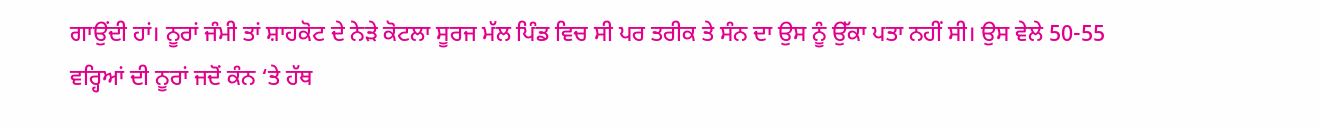ਗਾਉਂਦੀ ਹਾਂ। ਨੂਰਾਂ ਜੰਮੀ ਤਾਂ ਸ਼ਾਹਕੋਟ ਦੇ ਨੇੜੇ ਕੋਟਲਾ ਸੂਰਜ ਮੱਲ ਪਿੰਡ ਵਿਚ ਸੀ ਪਰ ਤਰੀਕ ਤੇ ਸੰਨ ਦਾ ਉਸ ਨੂੰ ਉੱਕਾ ਪਤਾ ਨਹੀਂ ਸੀ। ਉਸ ਵੇਲੇ 50-55 ਵਰ੍ਹਿਆਂ ਦੀ ਨੂਰਾਂ ਜਦੋਂ ਕੰਨ ‘ਤੇ ਹੱਥ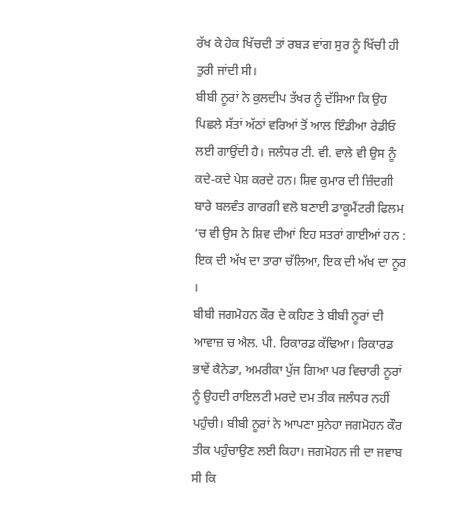ਰੱਖ ਕੇ ਹੇਕ ਖਿੱਚਦੀ ਤਾਂ ਰਬੜ ਵਾਂਗ ਸੁਰ ਨੂੰ ਖਿੱਚੀ ਹੀ ਤੁਰੀ ਜਾਂਦੀ ਸੀ।
ਬੀਬੀ ਨੂਰਾਂ ਨੇ ਕੁਲਦੀਪ ਤੱਖਰ ਨੂੰ ਦੱਸਿਆ ਕਿ ਉਹ ਪਿਛਲੇ ਸੱਤਾਂ ਅੱਠਾਂ ਵਰਿਆਂ ਤੋਂ ਆਲ ਇੰਡੀਆ ਰੇਡੀਓ ਲਈ ਗਾਉਂਦੀ ਹੈ। ਜਲੰਧਰ ਟੀ. ਵੀ. ਵਾਲੇ ਵੀ ਉਸ ਨੂੰ ਕਦੇ-ਕਦੇ ਪੇਸ਼ ਕਰਦੇ ਹਨ। ਸ਼ਿਵ ਕੁਮਾਰ ਦੀ ਜ਼ਿੰਦਗੀ ਬਾਰੇ ਬਲਵੰਤ ਗਾਰਗੀ ਵਲੋ ਬਣਾਈ ਡਾਕੂਮੈਂਟਰੀ ਫਿਲਮ ‘ਚ ਵੀ ਉਸ ਨੇ ਸ਼ਿਵ ਦੀਆਂ ਇਹ ਸਤਰਾਂ ਗਾਈਆਂ ਹਨ :
ਇਕ ਦੀ ਅੱਖ ਦਾ ਤਾਰਾ ਚੱਲਿਆ, ਇਕ ਦੀ ਅੱਖ ਦਾ ਨੂਰ ।
ਬੀਬੀ ਜਗਮੋਹਨ ਕੌਰ ਦੇ ਕਹਿਣ ਤੇ ਬੀਬੀ ਨੂਰਾਂ ਦੀ ਆਵਾਜ਼ ਚ ਐਲ. ਪੀ. ਰਿਕਾਰਡ ਕੱਢਿਆ। ਰਿਕਾਰਡ ਭਾਵੇਂ ਕੈਨੇਡਾ, ਅਮਰੀਕਾ ਪੁੱਜ ਗਿਆ ਪਰ ਵਿਚਾਰੀ ਨੂਰਾਂ ਨੂੰ ਉਹਦੀ ਰਾਇਲਟੀ ਮਰਦੇ ਦਮ ਤੀਕ ਜਲੰਧਰ ਨਹੀਂ ਪਹੁੰਚੀ। ਬੀਬੀ ਨੂਰਾਂ ਨੇ ਆਪਣਾ ਸੁਨੇਹਾ ਜਗਮੋਹਨ ਕੌਰ ਤੀਕ ਪਹੁੰਚਾਉਣ ਲਈ ਕਿਹਾ। ਜਗਮੋਹਨ ਜੀ ਦਾ ਜਵਾਬ ਸੀ ਕਿ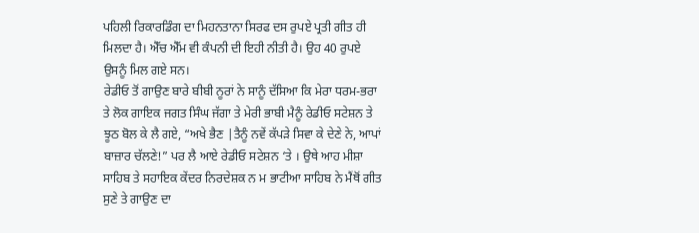ਪਹਿਲੀ ਰਿਕਾਰਡਿੰਗ ਦਾ ਮਿਹਨਤਾਨਾ ਸਿਰਫ ਦਸ ਰੁਪਏ ਪ੍ਰਤੀ ਗੀਤ ਹੀ ਮਿਲਦਾ ਹੈ। ਐੱਚ ਐੱਮ ਵੀ ਕੰਪਨੀ ਦੀ ਇਹੀ ਨੀਤੀ ਹੈ। ਉਹ 40 ਰੁਪਏ ਉਸਨੂੰ ਮਿਲ ਗਏ ਸਨ।
ਰੇਡੀਓ ਤੋਂ ਗਾਉਣ ਬਾਰੇ ਬੀਬੀ ਨੂਰਾਂ ਨੇ ਸਾਨੂੰ ਦੱਸਿਆ ਕਿ ਮੇਰਾ ਧਰਮ-ਭਰਾ ਤੇ ਲੋਕ ਗਾਇਕ ਜਗਤ ਸਿੰਘ ਜੱਗਾ ਤੇ ਮੇਰੀ ਭਾਬੀ ਮੈਨੂੰ ਰੇਡੀਓ ਸਟੇਸ਼ਨ ਤੇ ਝੂਠ ਬੋਲ ਕੇ ਲੈ ਗਏ, “ਅਖੇ ਭੈਣ |ਤੈਨੂੰ ਨਵੇਂ ਕੱਪੜੇ ਸਿਵਾ ਕੇ ਦੇਣੇ ਨੇ, ਆਪਾਂ ਬਾਜ਼ਾਰ ਚੱਲਣੇ!” ਪਰ ਲੈ ਆਏ ਰੇਡੀਓ ਸਟੇਸ਼ਨ ‘ਤੇ । ਉਥੇ ਆਹ ਮੀਸ਼ਾ ਸਾਹਿਬ ਤੇ ਸਹਾਇਕ ਕੇਂਦਰ ਨਿਰਦੇਸ਼ਕ ਨ ਮ ਭਾਟੀਆ ਸਾਹਿਬ ਨੇ ਮੈਂਥੋਂ ਗੀਤ ਸੁਣੇ ਤੇ ਗਾਉਣ ਦਾ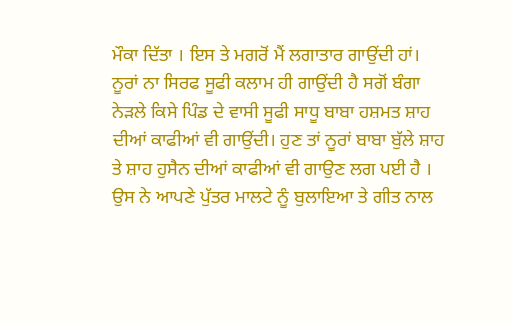ਮੌਕਾ ਦਿੱਤਾ । ਇਸ ਤੇ ਮਗਰੋਂ ਮੈਂ ਲਗਾਤਾਰ ਗਾਉਂਦੀ ਹਾਂ।
ਨੂਰਾਂ ਨਾ ਸਿਰਫ ਸੂਫੀ ਕਲਾਮ ਹੀ ਗਾਉਂਦੀ ਹੈ ਸਗੋਂ ਬੰਗਾ ਨੇੜਲੇ ਕਿਸੇ ਪਿੰਡ ਦੇ ਵਾਸੀ ਸੂਫੀ ਸਾਧੂ ਬਾਬਾ ਹਸ਼ਮਤ ਸ਼ਾਹ ਦੀਆਂ ਕਾਫੀਆਂ ਵੀ ਗਾਉਂਦੀ। ਹੁਣ ਤਾਂ ਨੂਰਾਂ ਬਾਬਾ ਬੁੱਲੇ ਸ਼ਾਹ ਤੇ ਸ਼ਾਹ ਹੁਸੈਨ ਦੀਆਂ ਕਾਫੀਆਂ ਵੀ ਗਾਉਣ ਲਗ ਪਈ ਹੈ । ਉਸ ਨੇ ਆਪਣੇ ਪੁੱਤਰ ਮਾਲਟੇ ਨੂੰ ਬੁਲਾਇਆ ਤੇ ਗੀਤ ਨਾਲ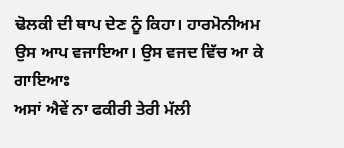ਢੋਲਕੀ ਦੀ ਥਾਪ ਦੇਣ ਨੂੰ ਕਿਹਾ। ਹਾਰਮੋਨੀਅਮ ਉਸ ਆਪ ਵਜਾਇਆ। ਉਸ ਵਜਦ ਵਿੱਚ ਆ ਕੇ ਗਾਇਆਃ
ਅਸਾਂ ਐਵੇਂ ਨਾ ਫਕੀਰੀ ਤੇਰੀ ਮੱਲੀ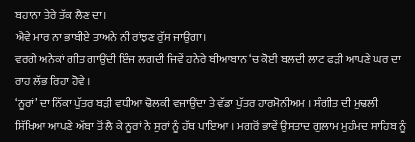ਬਹਾਨਾ ਤੇਰੇ ਤੱਕ ਲੈਣ ਦਾ।
ਐਵੇ ਮਾਰ ਨਾ ਭਾਬੀਏ ਤਾਅਨੇ ਨੀ ਰਾਂਝਣ ਰੁੱਸ ਜਾਉਗਾ।
ਵਰਗੇ ਅਨੇਕਾਂ ਗੀਤ ਗਾਉਂਦੀ ਇੰਜ ਲਗਦੀ ਜਿਵੇਂ ਹਨੇਰੇ ਬੀਆਬਾਨ ‘ਚ ਕੋਈ ਬਲਦੀ ਲਾਟ ਫੜੀ ਆਪਣੇ ਘਰ ਦਾ ਰਾਹ ਲੱਭ ਰਿਹਾ ਹੋਵੇ ।
‘ਨੂਰਾਂ’ ਦਾ ਨਿੱਕਾ ਪੁੱਤਰ ਬੜੀ ਵਧੀਆ ਢੋਲਕੀ ਵਜਾਉਂਦਾ ਤੇ ਵੱਡਾ ਪੁੱਤਰ ਹਾਰਮੋਨੀਅਮ । ਸੰਗੀਤ ਦੀ ਮੁਢਲੀ ਸਿੱਖਿਆ ਆਪਣੇ ਅੱਬਾ ਤੋਂ ਲੈ ਕੇ ਨੂਰਾਂ ਨੇ ਸੁਰਾਂ ਨੂੰ ਹੱਥ ਪਾਇਆ । ਮਗਰੋਂ ਭਾਵੇਂ ਉਸਤਾਦ ਗੁਲਾਮ ਮੁਹੰਮਦ ਸਾਹਿਬ ਨੂੰ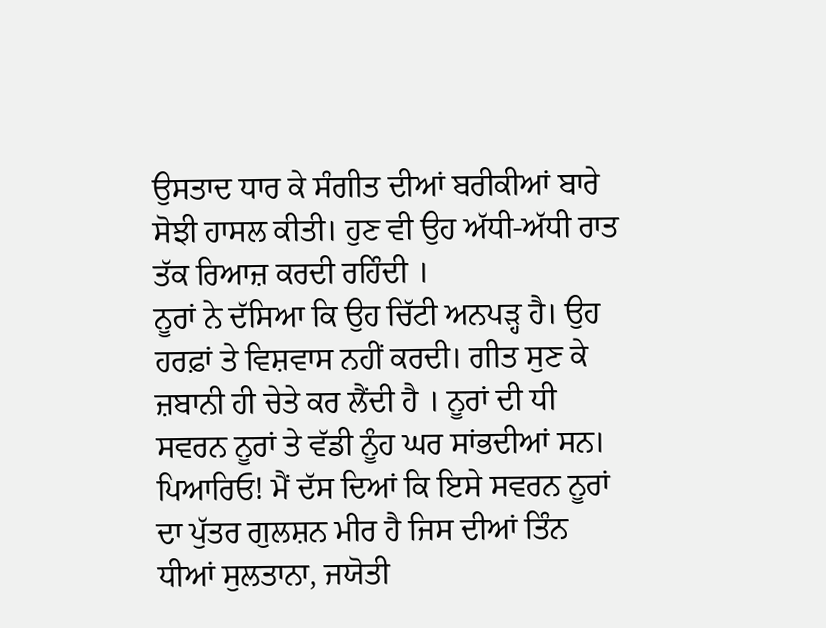ਉਸਤਾਦ ਧਾਰ ਕੇ ਸੰਗੀਤ ਦੀਆਂ ਬਰੀਕੀਆਂ ਬਾਰੇ ਸੋਝੀ ਹਾਸਲ ਕੀਤੀ। ਹੁਣ ਵੀ ਉਹ ਅੱਧੀ-ਅੱਧੀ ਰਾਤ ਤੱਕ ਰਿਆਜ਼ ਕਰਦੀ ਰਹਿੰਦੀ ।
ਨੂਰਾਂ ਨੇ ਦੱਸਿਆ ਕਿ ਉਹ ਚਿੱਟੀ ਅਨਪੜ੍ਹ ਹੈ। ਉਹ ਹਰਫ਼ਾਂ ਤੇ ਵਿਸ਼ਵਾਸ ਨਹੀਂ ਕਰਦੀ। ਗੀਤ ਸੁਣ ਕੇ ਜ਼ਬਾਨੀ ਹੀ ਚੇਤੇ ਕਰ ਲੈਂਦੀ ਹੈ । ਨੂਰਾਂ ਦੀ ਧੀ ਸਵਰਨ ਨੂਰਾਂ ਤੇ ਵੱਡੀ ਨੂੰਹ ਘਰ ਸਾਂਭਦੀਆਂ ਸਨ। ਪਿਆਰਿਓ! ਮੈਂ ਦੱਸ ਦਿਆਂ ਕਿ ਇਸੇ ਸਵਰਨ ਨੂਰਾਂ ਦਾ ਪੁੱਤਰ ਗੁਲਸ਼ਨ ਮੀਰ ਹੈ ਜਿਸ ਦੀਆਂ ਤਿੰਨ ਧੀਆਂ ਸੁਲਤਾਨਾ, ਜਯੋਤੀ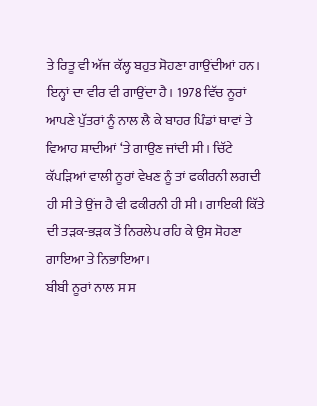ਤੇ ਰਿਤੂ ਵੀ ਅੱਜ ਕੱਲ੍ਹ ਬਹੁਤ ਸੋਹਣਾ ਗਾਉਂਦੀਆਂ ਹਨ। ਇਨ੍ਹਾਂ ਦਾ ਵੀਰ ਵੀ ਗਾਉਂਦਾ ਹੈ। 1978 ਵਿੱਚ ਨੂਰਾਂ ਆਪਣੇ ਪੁੱਤਰਾਂ ਨੂੰ ਨਾਲ ਲੈ ਕੇ ਬਾਹਰ ਪਿੰਡਾਂ ਥਾਵਾਂ ਤੇ ਵਿਆਹ ਸ਼ਾਦੀਆਂ ‘ਤੇ ਗਾਉਣ ਜਾਂਦੀ ਸੀ। ਚਿੱਟੇ ਕੱਪੜਿਆਂ ਵਾਲੀ ਨੂਰਾਂ ਵੇਖਣ ਨੂੰ ਤਾਂ ਫਕੀਰਨੀ ਲਗਦੀ ਹੀ ਸੀ ਤੇ ਉਂਜ ਹੈ ਵੀ ਫਕੀਰਨੀ ਹੀ ਸੀ। ਗਾਇਕੀ ਕਿੱਤੇ ਦੀ ਤੜਕ-ਭੜਕ ਤੋਂ ਨਿਰਲੇਪ ਰਹਿ ਕੇ ਉਸ ਸੋਹਣਾ ਗਾਇਆ ਤੇ ਨਿਭਾਇਆ।
ਬੀਬੀ ਨੂਰਾਂ ਨਾਲ ਸ ਸ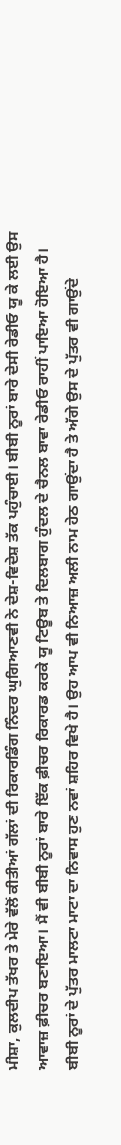ਮੀਸ਼ਾ, ਕੁਲਦੀਪ ਤੱਖਰ ਤੇ ਮੇਰੇ ਵੱਲੋਂ ਕੀਤੀਆਂ ਗੱਲਾਂ ਦੀ ਰਿਕਾਰਡਿੰਗ ਨਿੰਦਰ ਘੁਗਿਆਣਵੀ ਨੇ ਦੇਸ਼-ਵਿਦੇਸ਼ ਤੱਕ ਪਹੁੰਚਾਈ। ਬੀਬੀ ਨੂਰਾਂ ਬਾਰੇ ਦੇਸੀ ਰੇਡੀਓ ਯੂ ਕੇ ਲਈ ਉਸ ਆਵਾਜ਼ ਫ਼ੀਚਰ ਬਣਾਇਆ। ਮੈਂ ਵੀ ਬੀਬੀ ਨੂਰਾਂ ਬਾਰੇ ਇੱਕ ਫ਼ੀਚਰ ਰਿਕਾਰਡ ਕਰਕੇ ਯੂ ਟਿਊਬ ਤੇ ਦਿਲਬਾਗ ਹੁੰਦਲ ਦੇ ਚੈਨਲ ਬਾਵਾ ਰੇਡੀਓ ਰਾਹੀਂ ਪਾਇਆ ਹੋਇਆ ਹੈ। ਬੀਬੀ ਨੂਰਾਂ ਦੇ ਪੁੱਤਰ ਮਾਲਟਾ ਮਾਟਾ ਦਾ ਨਿਵਾਸ ਹੁਣ ਨਵਾਂ ਸ਼ਹਿਰ ਵਿਖੇ ਹੈ। ਉਹ ਆਪ ਵੀ ਨਿਆਜ਼ ਅਲੀ ਨਾਮ ਹੇਠ ਗਾਉਂਦਾ ਹੈ ਤੇ ਅੱਗੇ ਉਸ ਦੇ ਪੁੱਤਰ ਵੀ ਗਾਉਂਦੇ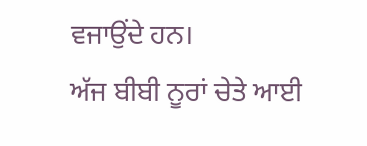ਵਜਾਉਂਦੇ ਹਨ।
ਅੱਜ ਬੀਬੀ ਨੂਰਾਂ ਚੇਤੇ ਆਈ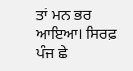ਤਾਂ ਮਨ ਭਰ ਆਇਆ। ਸਿਰਫ਼ ਪੰਜ ਛੇ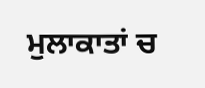ਮੁਲਾਕਾਤਾਂ ਚ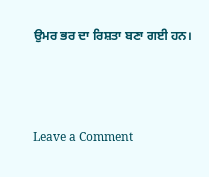ਉਮਰ ਭਰ ਦਾ ਰਿਸ਼ਤਾ ਬਣਾ ਗਈ ਹਨ।



Leave a Comment